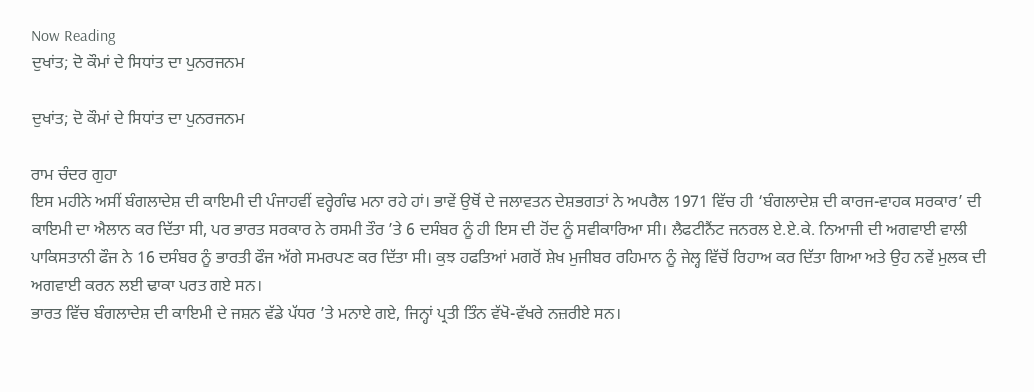Now Reading
ਦੁਖਾਂਤ; ਦੋ ਕੌਮਾਂ ਦੇ ਸਿਧਾਂਤ ਦਾ ਪੁਨਰਜਨਮ

ਦੁਖਾਂਤ; ਦੋ ਕੌਮਾਂ ਦੇ ਸਿਧਾਂਤ ਦਾ ਪੁਨਰਜਨਮ

ਰਾਮ ਚੰਦਰ ਗੁਹਾ
ਇਸ ਮਹੀਨੇ ਅਸੀਂ ਬੰਗਲਾਦੇਸ਼ ਦੀ ਕਾਇਮੀ ਦੀ ਪੰਜਾਹਵੀਂ ਵਰ੍ਹੇਗੰਢ ਮਨਾ ਰਹੇ ਹਾਂ। ਭਾਵੇਂ ਉਥੋਂ ਦੇ ਜਲਾਵਤਨ ਦੇਸ਼ਭਗਤਾਂ ਨੇ ਅਪਰੈਲ 1971 ਵਿੱਚ ਹੀ ‘ਬੰਗਲਾਦੇਸ਼ ਦੀ ਕਾਰਜ-ਵਾਹਕ ਸਰਕਾਰ’ ਦੀ ਕਾਇਮੀ ਦਾ ਐਲਾਨ ਕਰ ਦਿੱਤਾ ਸੀ, ਪਰ ਭਾਰਤ ਸਰਕਾਰ ਨੇ ਰਸਮੀ ਤੌਰ ’ਤੇ 6 ਦਸੰਬਰ ਨੂੰ ਹੀ ਇਸ ਦੀ ਹੋਂਦ ਨੂੰ ਸਵੀਕਾਰਿਆ ਸੀ। ਲੈਫਟੀਨੈਂਟ ਜਨਰਲ ਏ.ਏ.ਕੇ. ਨਿਆਜੀ ਦੀ ਅਗਵਾਈ ਵਾਲੀ ਪਾਕਿਸਤਾਨੀ ਫੌਜ ਨੇ 16 ਦਸੰਬਰ ਨੂੰ ਭਾਰਤੀ ਫੌਜ ਅੱਗੇ ਸਮਰਪਣ ਕਰ ਦਿੱਤਾ ਸੀ। ਕੁਝ ਹਫਤਿਆਂ ਮਗਰੋਂ ਸ਼ੇਖ ਮੁਜੀਬਰ ਰਹਿਮਾਨ ਨੂੰ ਜੇਲ੍ਹ ਵਿੱਚੋਂ ਰਿਹਾਅ ਕਰ ਦਿੱਤਾ ਗਿਆ ਅਤੇ ਉਹ ਨਵੇਂ ਮੁਲਕ ਦੀ ਅਗਵਾਈ ਕਰਨ ਲਈ ਢਾਕਾ ਪਰਤ ਗਏ ਸਨ।
ਭਾਰਤ ਵਿੱਚ ਬੰਗਲਾਦੇਸ਼ ਦੀ ਕਾਇਮੀ ਦੇ ਜਸ਼ਨ ਵੱਡੇ ਪੱਧਰ ’ਤੇ ਮਨਾਏ ਗਏ, ਜਿਨ੍ਹਾਂ ਪ੍ਰਤੀ ਤਿੰਨ ਵੱਖੋ-ਵੱਖਰੇ ਨਜ਼ਰੀਏ ਸਨ।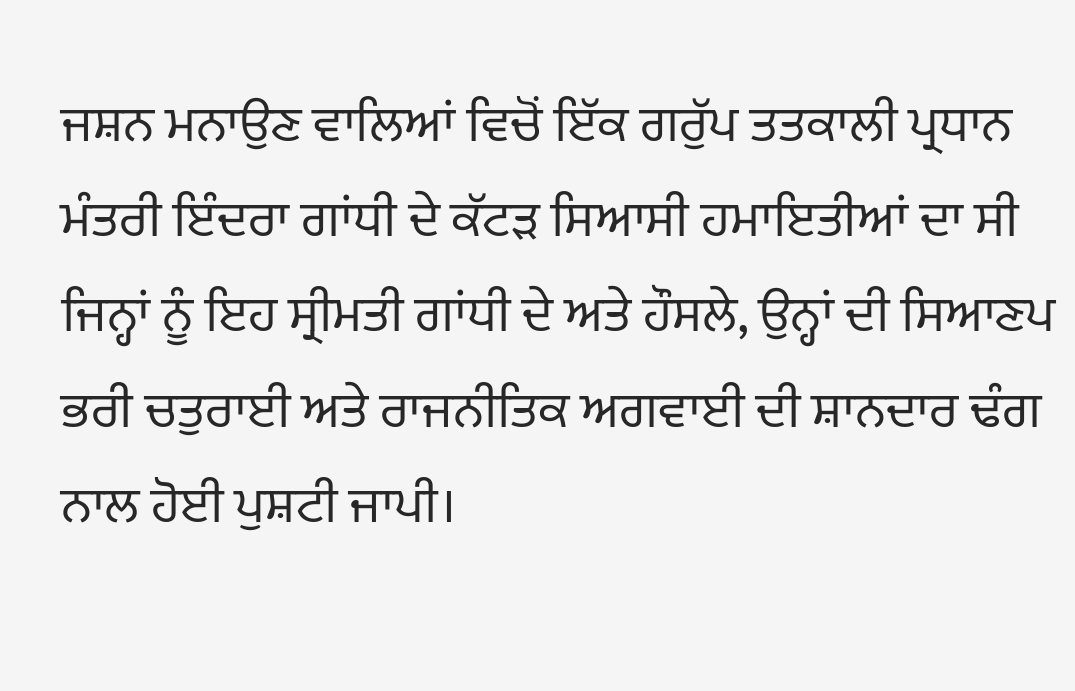ਜਸ਼ਨ ਮਨਾਉਣ ਵਾਲਿਆਂ ਵਿਚੋਂ ਇੱਕ ਗਰੁੱਪ ਤਤਕਾਲੀ ਪ੍ਰਧਾਨ ਮੰਤਰੀ ਇੰਦਰਾ ਗਾਂਧੀ ਦੇ ਕੱਟੜ ਸਿਆਸੀ ਹਮਾਇਤੀਆਂ ਦਾ ਸੀ ਜਿਨ੍ਹਾਂ ਨੂੰ ਇਹ ਸ੍ਰੀਮਤੀ ਗਾਂਧੀ ਦੇ ਅਤੇ ਹੌਸਲੇ, ਉਨ੍ਹਾਂ ਦੀ ਸਿਆਣਪ ਭਰੀ ਚਤੁਰਾਈ ਅਤੇ ਰਾਜਨੀਤਿਕ ਅਗਵਾਈ ਦੀ ਸ਼ਾਨਦਾਰ ਢੰਗ ਨਾਲ ਹੋਈ ਪੁਸ਼ਟੀ ਜਾਪੀ।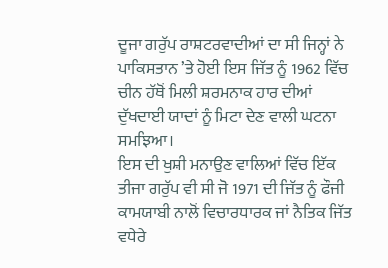ਦੂਜਾ ਗਰੁੱਪ ਰਾਸ਼ਟਰਵਾਦੀਆਂ ਦਾ ਸੀ ਜਿਨ੍ਹਾਂ ਨੇ ਪਾਕਿਸਤਾਨ ’ਤੇ ਹੋਈ ਇਸ ਜਿੱਤ ਨੂੰ 1962 ਵਿੱਚ ਚੀਨ ਹੱਥੋਂ ਮਿਲੀ ਸ਼ਰਮਨਾਕ ਹਾਰ ਦੀਆਂ ਦੁੱਖਦਾਈ ਯਾਦਾਂ ਨੂੰ ਮਿਟਾ ਦੇਣ ਵਾਲੀ ਘਟਨਾ ਸਮਝਿਆ।
ਇਸ ਦੀ ਖੁਸ਼ੀ ਮਨਾਉਣ ਵਾਲਿਆਂ ਵਿੱਚ ਇੱਕ ਤੀਜਾ ਗਰੁੱਪ ਵੀ ਸੀ ਜੋ 1971 ਦੀ ਜਿੱਤ ਨੂੰ ਫੌਜੀ ਕਾਮਯਾਬੀ ਨਾਲੋਂ ਵਿਚਾਰਧਾਰਕ ਜਾਂ ਨੈਤਿਕ ਜਿੱਤ ਵਧੇਰੇ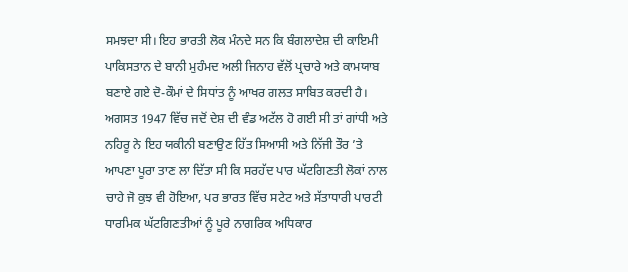ਸਮਝਦਾ ਸੀ। ਇਹ ਭਾਰਤੀ ਲੋਕ ਮੰਨਦੇ ਸਨ ਕਿ ਬੰਗਲਾਦੇਸ਼ ਦੀ ਕਾਇਮੀ ਪਾਕਿਸਤਾਨ ਦੇ ਬਾਨੀ ਮੁਹੰਮਦ ਅਲੀ ਜਿਨਾਹ ਵੱਲੋਂ ਪ੍ਰਚਾਰੇ ਅਤੇ ਕਾਮਯਾਬ ਬਣਾਏ ਗਏ ਦੋ-ਕੌਮਾਂ ਦੇ ਸਿਧਾਂਤ ਨੂੰ ਆਖਰ ਗਲਤ ਸਾਬਿਤ ਕਰਦੀ ਹੈ। ਅਗਸਤ 1947 ਵਿੱਚ ਜਦੋਂ ਦੇਸ਼ ਦੀ ਵੰਡ ਅਟੱਲ ਹੋ ਗਈ ਸੀ ਤਾਂ ਗਾਂਧੀ ਅਤੇ ਨਹਿਰੂ ਨੇ ਇਹ ਯਕੀਨੀ ਬਣਾਉਣ ਹਿੱਤ ਸਿਆਸੀ ਅਤੇ ਨਿੱਜੀ ਤੌਰ ’ਤੇ ਆਪਣਾ ਪੂਰਾ ਤਾਣ ਲਾ ਦਿੱਤਾ ਸੀ ਕਿ ਸਰਹੱਦ ਪਾਰ ਘੱਟਗਿਣਤੀ ਲੋਕਾਂ ਨਾਲ ਚਾਹੇ ਜੋ ਕੁਝ ਵੀ ਹੋਇਆ, ਪਰ ਭਾਰਤ ਵਿੱਚ ਸਟੇਟ ਅਤੇ ਸੱਤਾਧਾਰੀ ਪਾਰਟੀ ਧਾਰਮਿਕ ਘੱਟਗਿਣਤੀਆਂ ਨੂੰ ਪੂਰੇ ਨਾਗਰਿਕ ਅਧਿਕਾਰ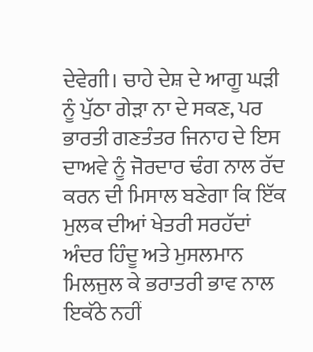ਦੇਵੇਗੀ। ਚਾਹੇ ਦੇਸ਼ ਦੇ ਆਗੂ ਘੜੀ ਨੂੰ ਪੁੱਠਾ ਗੇੜਾ ਨਾ ਦੇ ਸਕਣ, ਪਰ ਭਾਰਤੀ ਗਣਤੰਤਰ ਜਿਨਾਹ ਦੇ ਇਸ ਦਾਅਵੇ ਨੂੰ ਜੋਰਦਾਰ ਢੰਗ ਨਾਲ ਰੱਦ ਕਰਨ ਦੀ ਮਿਸਾਲ ਬਣੇਗਾ ਕਿ ਇੱਕ ਮੁਲਕ ਦੀਆਂ ਖੇਤਰੀ ਸਰਹੱਦਾਂ ਅੰਦਰ ਹਿੰਦੂ ਅਤੇ ਮੁਸਲਮਾਨ ਮਿਲਜੁਲ ਕੇ ਭਰਾਤਰੀ ਭਾਵ ਨਾਲ ਇਕੱਠੇ ਨਹੀਂ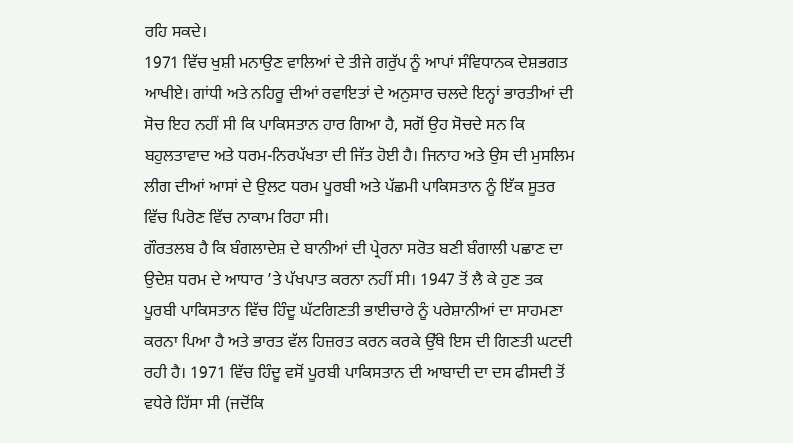ਰਹਿ ਸਕਦੇ।
1971 ਵਿੱਚ ਖੁਸ਼ੀ ਮਨਾਉਣ ਵਾਲਿਆਂ ਦੇ ਤੀਜੇ ਗਰੁੱਪ ਨੂੰ ਆਪਾਂ ਸੰਵਿਧਾਨਕ ਦੇਸ਼ਭਗਤ ਆਖੀਏ। ਗਾਂਧੀ ਅਤੇ ਨਹਿਰੂ ਦੀਆਂ ਰਵਾਇਤਾਂ ਦੇ ਅਨੁਸਾਰ ਚਲਦੇ ਇਨ੍ਹਾਂ ਭਾਰਤੀਆਂ ਦੀ ਸੋਚ ਇਹ ਨਹੀਂ ਸੀ ਕਿ ਪਾਕਿਸਤਾਨ ਹਾਰ ਗਿਆ ਹੈ, ਸਗੋਂ ਉਹ ਸੋਚਦੇ ਸਨ ਕਿ ਬਹੁਲਤਾਵਾਦ ਅਤੇ ਧਰਮ-ਨਿਰਪੱਖਤਾ ਦੀ ਜਿੱਤ ਹੋਈ ਹੈ। ਜਿਨਾਹ ਅਤੇ ਉਸ ਦੀ ਮੁਸਲਿਮ ਲੀਗ ਦੀਆਂ ਆਸਾਂ ਦੇ ਉਲਟ ਧਰਮ ਪੂਰਬੀ ਅਤੇ ਪੱਛਮੀ ਪਾਕਿਸਤਾਨ ਨੂੰ ਇੱਕ ਸੂਤਰ ਵਿੱਚ ਪਿਰੋਣ ਵਿੱਚ ਨਾਕਾਮ ਰਿਹਾ ਸੀ।
ਗੌਰਤਲਬ ਹੈ ਕਿ ਬੰਗਲਾਦੇਸ਼ ਦੇ ਬਾਨੀਆਂ ਦੀ ਪ੍ਰੇਰਨਾ ਸਰੋਤ ਬਣੀ ਬੰਗਾਲੀ ਪਛਾਣ ਦਾ ਉਦੇਸ਼ ਧਰਮ ਦੇ ਆਧਾਰ ’ਤੇ ਪੱਖਪਾਤ ਕਰਨਾ ਨਹੀਂ ਸੀ। 1947 ਤੋਂ ਲੈ ਕੇ ਹੁਣ ਤਕ ਪੂਰਬੀ ਪਾਕਿਸਤਾਨ ਵਿੱਚ ਹਿੰਦੂ ਘੱਟਗਿਣਤੀ ਭਾਈਚਾਰੇ ਨੂੰ ਪਰੇਸ਼ਾਨੀਆਂ ਦਾ ਸਾਹਮਣਾ ਕਰਨਾ ਪਿਆ ਹੈ ਅਤੇ ਭਾਰਤ ਵੱਲ ਹਿਜ਼ਰਤ ਕਰਨ ਕਰਕੇ ਉੱਥੇ ਇਸ ਦੀ ਗਿਣਤੀ ਘਟਦੀ ਰਹੀ ਹੈ। 1971 ਵਿੱਚ ਹਿੰਦੂ ਵਸੋਂ ਪੂਰਬੀ ਪਾਕਿਸਤਾਨ ਦੀ ਆਬਾਦੀ ਦਾ ਦਸ ਫੀਸਦੀ ਤੋਂ ਵਧੇਰੇ ਹਿੱਸਾ ਸੀ (ਜਦੋਂਕਿ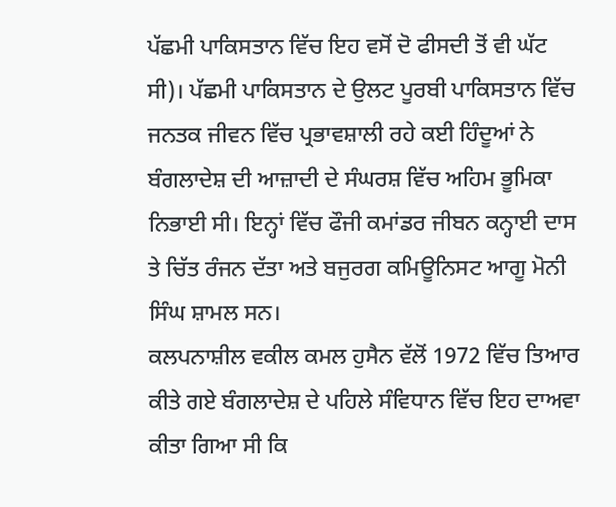ਪੱਛਮੀ ਪਾਕਿਸਤਾਨ ਵਿੱਚ ਇਹ ਵਸੋਂ ਦੋ ਫੀਸਦੀ ਤੋਂ ਵੀ ਘੱਟ ਸੀ)। ਪੱਛਮੀ ਪਾਕਿਸਤਾਨ ਦੇ ਉਲਟ ਪੂਰਬੀ ਪਾਕਿਸਤਾਨ ਵਿੱਚ ਜਨਤਕ ਜੀਵਨ ਵਿੱਚ ਪ੍ਰਭਾਵਸ਼ਾਲੀ ਰਹੇ ਕਈ ਹਿੰਦੂਆਂ ਨੇ ਬੰਗਲਾਦੇਸ਼ ਦੀ ਆਜ਼ਾਦੀ ਦੇ ਸੰਘਰਸ਼ ਵਿੱਚ ਅਹਿਮ ਭੂਮਿਕਾ ਨਿਭਾਈ ਸੀ। ਇਨ੍ਹਾਂ ਵਿੱਚ ਫੌਜੀ ਕਮਾਂਡਰ ਜੀਬਨ ਕਨ੍ਹਾਈ ਦਾਸ ਤੇ ਚਿੱਤ ਰੰਜਨ ਦੱਤਾ ਅਤੇ ਬਜੁਰਗ ਕਮਿਊਨਿਸਟ ਆਗੂ ਮੋਨੀ ਸਿੰਘ ਸ਼ਾਮਲ ਸਨ।
ਕਲਪਨਾਸ਼ੀਲ ਵਕੀਲ ਕਮਲ ਹੁਸੈਨ ਵੱਲੋਂ 1972 ਵਿੱਚ ਤਿਆਰ ਕੀਤੇ ਗਏ ਬੰਗਲਾਦੇਸ਼ ਦੇ ਪਹਿਲੇ ਸੰਵਿਧਾਨ ਵਿੱਚ ਇਹ ਦਾਅਵਾ ਕੀਤਾ ਗਿਆ ਸੀ ਕਿ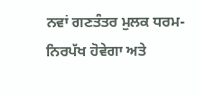ਨਵਾਂ ਗਣਤੰਤਰ ਮੁਲਕ ਧਰਮ-ਨਿਰਪੱਖ ਹੋਵੇਗਾ ਅਤੇ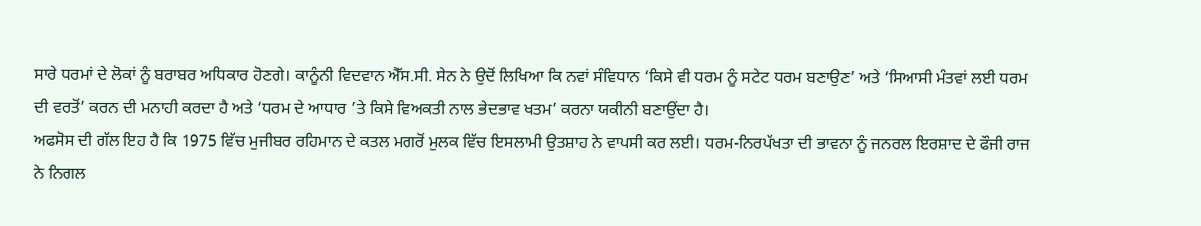ਸਾਰੇ ਧਰਮਾਂ ਦੇ ਲੋਕਾਂ ਨੂੰ ਬਰਾਬਰ ਅਧਿਕਾਰ ਹੋਣਗੇ। ਕਾਨੂੰਨੀ ਵਿਦਵਾਨ ਐੱਸ.ਸੀ. ਸੇਨ ਨੇ ਉਦੋਂ ਲਿਖਿਆ ਕਿ ਨਵਾਂ ਸੰਵਿਧਾਨ ‘ਕਿਸੇ ਵੀ ਧਰਮ ਨੂੰ ਸਟੇਟ ਧਰਮ ਬਣਾਉਣ’ ਅਤੇ ‘ਸਿਆਸੀ ਮੰਤਵਾਂ ਲਈ ਧਰਮ ਦੀ ਵਰਤੋਂ’ ਕਰਨ ਦੀ ਮਨਾਹੀ ਕਰਦਾ ਹੈ ਅਤੇ ‘ਧਰਮ ਦੇ ਆਧਾਰ ’ਤੇ ਕਿਸੇ ਵਿਅਕਤੀ ਨਾਲ ਭੇਦਭਾਵ ਖਤਮ’ ਕਰਨਾ ਯਕੀਨੀ ਬਣਾਉਂਦਾ ਹੈ।
ਅਫਸੋਸ ਦੀ ਗੱਲ ਇਹ ਹੈ ਕਿ 1975 ਵਿੱਚ ਮੁਜੀਬਰ ਰਹਿਮਾਨ ਦੇ ਕਤਲ ਮਗਰੋਂ ਮੁਲਕ ਵਿੱਚ ਇਸਲਾਮੀ ਉਤਸ਼ਾਹ ਨੇ ਵਾਪਸੀ ਕਰ ਲਈ। ਧਰਮ-ਨਿਰਪੱਖਤਾ ਦੀ ਭਾਵਨਾ ਨੂੰ ਜਨਰਲ ਇਰਸ਼ਾਦ ਦੇ ਫੌਜੀ ਰਾਜ ਨੇ ਨਿਗਲ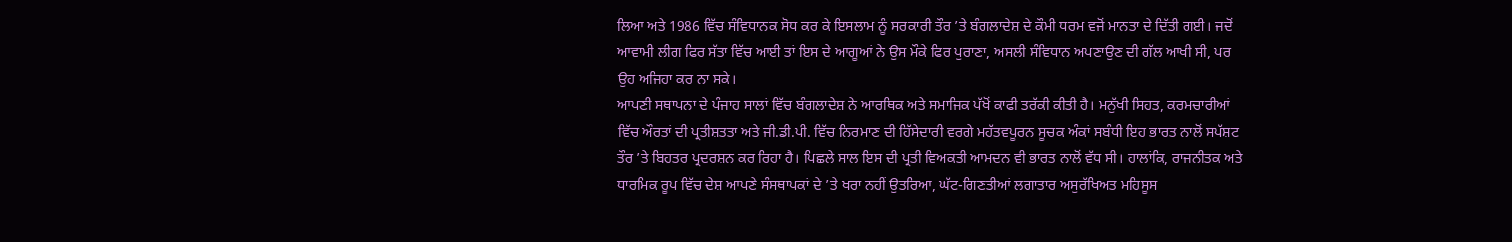ਲਿਆ ਅਤੇ 1986 ਵਿੱਚ ਸੰਵਿਧਾਨਕ ਸੋਧ ਕਰ ਕੇ ਇਸਲਾਮ ਨੂੰ ਸਰਕਾਰੀ ਤੌਰ ’ਤੇ ਬੰਗਲਾਦੇਸ਼ ਦੇ ਕੌਮੀ ਧਰਮ ਵਜੋਂ ਮਾਨਤਾ ਦੇ ਦਿੱਤੀ ਗਈ। ਜਦੋਂ ਆਵਾਮੀ ਲੀਗ ਫਿਰ ਸੱਤਾ ਵਿੱਚ ਆਈ ਤਾਂ ਇਸ ਦੇ ਆਗੂਆਂ ਨੇ ਉਸ ਮੌਕੇ ਫਿਰ ਪੁਰਾਣਾ, ਅਸਲੀ ਸੰਵਿਧਾਨ ਅਪਣਾਉਣ ਦੀ ਗੱਲ ਆਖੀ ਸੀ, ਪਰ ਉਹ ਅਜਿਹਾ ਕਰ ਨਾ ਸਕੇ।
ਆਪਣੀ ਸਥਾਪਨਾ ਦੇ ਪੰਜਾਹ ਸਾਲਾਂ ਵਿੱਚ ਬੰਗਲਾਦੇਸ਼ ਨੇ ਆਰਥਿਕ ਅਤੇ ਸਮਾਜਿਕ ਪੱਖੋਂ ਕਾਫੀ ਤਰੱਕੀ ਕੀਤੀ ਹੈ। ਮਨੁੱਖੀ ਸਿਹਤ, ਕਰਮਚਾਰੀਆਂ ਵਿੱਚ ਔਰਤਾਂ ਦੀ ਪ੍ਰਤੀਸ਼ਤਤਾ ਅਤੇ ਜੀ.ਡੀ.ਪੀ. ਵਿੱਚ ਨਿਰਮਾਣ ਦੀ ਹਿੱਸੇਦਾਰੀ ਵਰਗੇ ਮਹੱਤਵਪੂਰਨ ਸੂਚਕ ਅੰਕਾਂ ਸਬੰਧੀ ਇਹ ਭਾਰਤ ਨਾਲੋਂ ਸਪੱਸ਼ਟ ਤੌਰ ’ਤੇ ਬਿਹਤਰ ਪ੍ਰਦਰਸ਼ਨ ਕਰ ਰਿਹਾ ਹੈ। ਪਿਛਲੇ ਸਾਲ ਇਸ ਦੀ ਪ੍ਰਤੀ ਵਿਅਕਤੀ ਆਮਦਨ ਵੀ ਭਾਰਤ ਨਾਲੋਂ ਵੱਧ ਸੀ। ਹਾਲਾਂਕਿ, ਰਾਜਨੀਤਕ ਅਤੇ ਧਾਰਮਿਕ ਰੂਪ ਵਿੱਚ ਦੇਸ਼ ਆਪਣੇ ਸੰਸਥਾਪਕਾਂ ਦੇ ’ਤੇ ਖਰਾ ਨਹੀਂ ਉਤਰਿਆ, ਘੱਟ-ਗਿਣਤੀਆਂ ਲਗਾਤਾਰ ਅਸੁਰੱਖਿਅਤ ਮਹਿਸੂਸ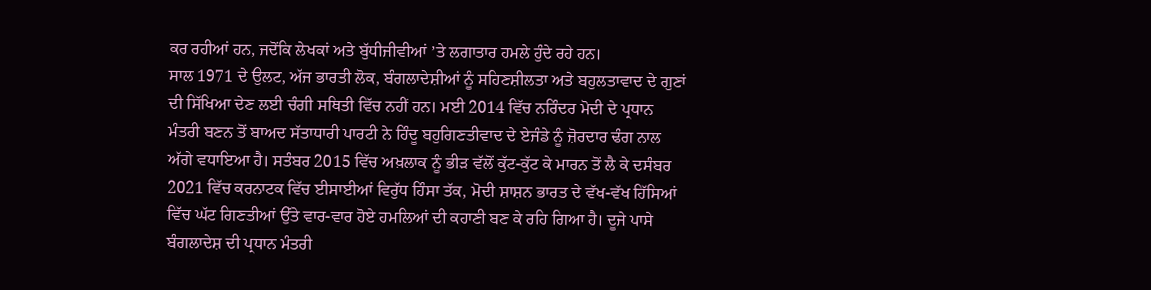ਕਰ ਰਹੀਆਂ ਹਨ, ਜਦੋਂਕਿ ਲੇਖਕਾਂ ਅਤੇ ਬੁੱਧੀਜੀਵੀਆਂ ’ਤੇ ਲਗਾਤਾਰ ਹਮਲੇ ਹੁੰਦੇ ਰਹੇ ਹਨ।
ਸਾਲ 1971 ਦੇ ਉਲਟ, ਅੱਜ ਭਾਰਤੀ ਲੋਕ, ਬੰਗਲਾਦੇਸ਼ੀਆਂ ਨੂੰ ਸਹਿਣਸ਼ੀਲਤਾ ਅਤੇ ਬਹੁਲਤਾਵਾਦ ਦੇ ਗੁਣਾਂ ਦੀ ਸਿੱਖਿਆ ਦੇਣ ਲਈ ਚੰਗੀ ਸਥਿਤੀ ਵਿੱਚ ਨਹੀਂ ਹਨ। ਮਈ 2014 ਵਿੱਚ ਨਰਿੰਦਰ ਮੋਦੀ ਦੇ ਪ੍ਰਧਾਨ ਮੰਤਰੀ ਬਣਨ ਤੋਂ ਬਾਅਦ ਸੱਤਾਧਾਰੀ ਪਾਰਟੀ ਨੇ ਹਿੰਦੂ ਬਹੁਗਿਣਤੀਵਾਦ ਦੇ ਏਜੰਡੇ ਨੂੰ ਜ਼ੋਰਦਾਰ ਢੰਗ ਨਾਲ ਅੱਗੇ ਵਧਾਇਆ ਹੈ। ਸਤੰਬਰ 2015 ਵਿੱਚ ਅਖ਼ਲਾਕ ਨੂੰ ਭੀੜ ਵੱਲੋਂ ਕੁੱਟ-ਕੁੱਟ ਕੇ ਮਾਰਨ ਤੋਂ ਲੈ ਕੇ ਦਸੰਬਰ 2021 ਵਿੱਚ ਕਰਨਾਟਕ ਵਿੱਚ ਈਸਾਈਆਂ ਵਿਰੁੱਧ ਹਿੰਸਾ ਤੱਕ, ਮੋਦੀ ਸ਼ਾਸ਼ਨ ਭਾਰਤ ਦੇ ਵੱਖ-ਵੱਖ ਹਿੱਸਿਆਂ ਵਿੱਚ ਘੱਟ ਗਿਣਤੀਆਂ ਉੱਤੇ ਵਾਰ-ਵਾਰ ਹੋਏ ਹਮਲਿਆਂ ਦੀ ਕਹਾਣੀ ਬਣ ਕੇ ਰਹਿ ਗਿਆ ਹੈ। ਦੂਜੇ ਪਾਸੇ ਬੰਗਲਾਦੇਸ਼ ਦੀ ਪ੍ਰਧਾਨ ਮੰਤਰੀ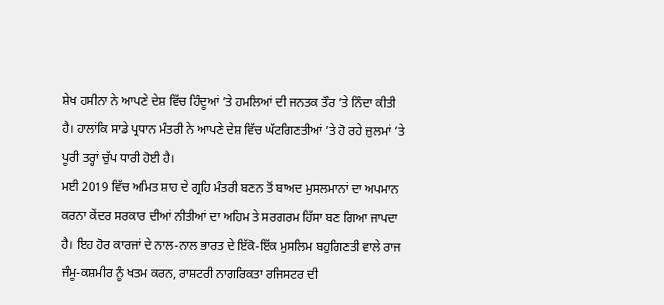ਸ਼ੇਖ ਹਸੀਨਾ ਨੇ ਆਪਣੇ ਦੇਸ਼ ਵਿੱਚ ਹਿੰਦੂਆਂ ’ਤੇ ਹਮਲਿਆਂ ਦੀ ਜਨਤਕ ਤੌਰ ’ਤੇ ਨਿੰਦਾ ਕੀਤੀ ਹੈ। ਹਾਲਾਂਕਿ ਸਾਡੇ ਪ੍ਰਧਾਨ ਮੰਤਰੀ ਨੇ ਆਪਣੇ ਦੇਸ਼ ਵਿੱਚ ਘੱਟਗਿਣਤੀਆਂ ’ਤੇ ਹੋ ਰਹੇ ਜ਼ੁਲਮਾਂ ’ਤੇ ਪੂਰੀ ਤਰ੍ਹਾਂ ਚੁੱਪ ਧਾਰੀ ਹੋਈ ਹੈ।
ਮਈ 2019 ਵਿੱਚ ਅਮਿਤ ਸ਼ਾਹ ਦੇ ਗ੍ਰਹਿ ਮੰਤਰੀ ਬਣਨ ਤੋਂ ਬਾਅਦ ਮੁਸਲਮਾਨਾਂ ਦਾ ਅਪਮਾਨ ਕਰਨਾ ਕੇਂਦਰ ਸਰਕਾਰ ਦੀਆਂ ਨੀਤੀਆਂ ਦਾ ਅਹਿਮ ਤੇ ਸਰਗਰਮ ਹਿੱਸਾ ਬਣ ਗਿਆ ਜਾਪਦਾ ਹੈ। ਇਹ ਹੋਰ ਕਾਰਜਾਂ ਦੇ ਨਾਲ-ਨਾਲ ਭਾਰਤ ਦੇ ਇੱਕੋ-ਇੱਕ ਮੁਸਲਿਮ ਬਹੁਗਿਣਤੀ ਵਾਲੇ ਰਾਜ ਜੰਮੂ-ਕਸ਼ਮੀਰ ਨੂੰ ਖਤਮ ਕਰਨ, ਰਾਸ਼ਟਰੀ ਨਾਗਰਿਕਤਾ ਰਜਿਸਟਰ ਦੀ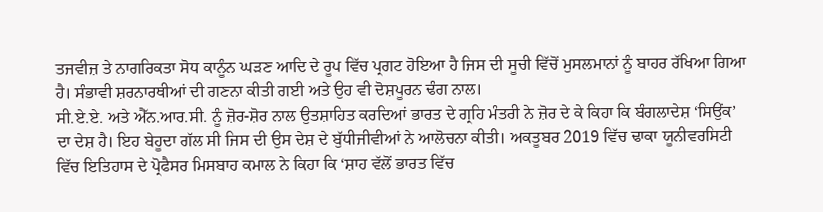ਤਜਵੀਜ਼ ਤੇ ਨਾਗਰਿਕਤਾ ਸੋਧ ਕਾਨੂੰਨ ਘੜਣ ਆਦਿ ਦੇ ਰੂਪ ਵਿੱਚ ਪ੍ਰਗਟ ਹੋਇਆ ਹੈ ਜਿਸ ਦੀ ਸੂਚੀ ਵਿੱਚੋਂ ਮੁਸਲਮਾਨਾਂ ਨੂੰ ਬਾਹਰ ਰੱਖਿਆ ਗਿਆ ਹੈ। ਸੰਭਾਵੀ ਸ਼ਰਨਾਰਥੀਆਂ ਦੀ ਗਣਨਾ ਕੀਤੀ ਗਈ ਅਤੇ ਉਹ ਵੀ ਦੋਸ਼ਪੂਰਨ ਢੰਗ ਨਾਲ।
ਸੀ.ਏ.ਏ. ਅਤੇ ਐੱਨ.ਆਰ.ਸੀ. ਨੂੰ ਜ਼ੋਰ-ਸ਼ੋਰ ਨਾਲ ਉਤਸ਼ਾਹਿਤ ਕਰਦਿਆਂ ਭਾਰਤ ਦੇ ਗ੍ਰਹਿ ਮੰਤਰੀ ਨੇ ਜ਼ੋਰ ਦੇ ਕੇ ਕਿਹਾ ਕਿ ਬੰਗਲਾਦੇਸ਼ ‘ਸਿਉਂਕ’ ਦਾ ਦੇਸ਼ ਹੈ। ਇਹ ਬੇਹੂਦਾ ਗੱਲ ਸੀ ਜਿਸ ਦੀ ਉਸ ਦੇਸ਼ ਦੇ ਬੁੱਧੀਜੀਵੀਆਂ ਨੇ ਆਲੋਚਨਾ ਕੀਤੀ। ਅਕਤੂਬਰ 2019 ਵਿੱਚ ਢਾਕਾ ਯੂਨੀਵਰਸਿਟੀ ਵਿੱਚ ਇਤਿਹਾਸ ਦੇ ਪ੍ਰੋਫੈਸਰ ਮਿਸਬਾਹ ਕਮਾਲ ਨੇ ਕਿਹਾ ਕਿ ‘ਸ਼ਾਹ ਵੱਲੋਂ ਭਾਰਤ ਵਿੱਚ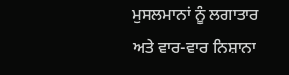ਮੁਸਲਮਾਨਾਂ ਨੂੰ ਲਗਾਤਾਰ ਅਤੇ ਵਾਰ-ਵਾਰ ਨਿਸ਼ਾਨਾ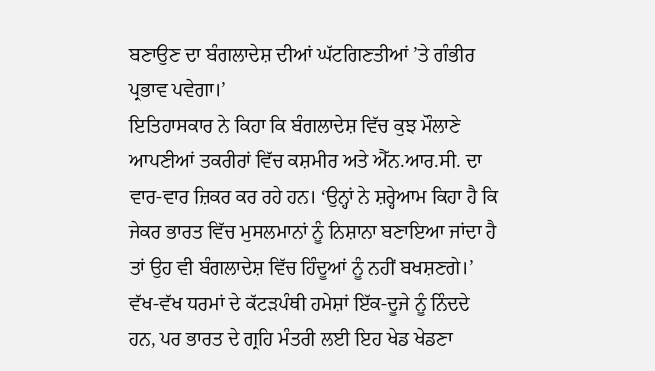ਬਣਾਉਣ ਦਾ ਬੰਗਲਾਦੇਸ਼ ਦੀਆਂ ਘੱਟਗਿਣਤੀਆਂ ’ਤੇ ਗੰਭੀਰ ਪ੍ਰਭਾਵ ਪਵੇਗਾ।’
ਇਤਿਹਾਸਕਾਰ ਨੇ ਕਿਹਾ ਕਿ ਬੰਗਲਾਦੇਸ਼ ਵਿੱਚ ਕੁਝ ਮੌਲਾਣੇ ਆਪਣੀਆਂ ਤਕਰੀਰਾਂ ਵਿੱਚ ਕਸ਼ਮੀਰ ਅਤੇ ਐੱਨ.ਆਰ.ਸੀ. ਦਾ ਵਾਰ-ਵਾਰ ਜ਼ਿਕਰ ਕਰ ਰਹੇ ਹਨ। ‘ਉਨ੍ਹਾਂ ਨੇ ਸ਼ਰ੍ਹੇਆਮ ਕਿਹਾ ਹੈ ਕਿ ਜੇਕਰ ਭਾਰਤ ਵਿੱਚ ਮੁਸਲਮਾਨਾਂ ਨੂੰ ਨਿਸ਼ਾਨਾ ਬਣਾਇਆ ਜਾਂਦਾ ਹੈ ਤਾਂ ਉਹ ਵੀ ਬੰਗਲਾਦੇਸ਼ ਵਿੱਚ ਹਿੰਦੂਆਂ ਨੂੰ ਨਹੀਂ ਬਖਸ਼ਣਗੇ।’
ਵੱਖ-ਵੱਖ ਧਰਮਾਂ ਦੇ ਕੱਟੜਪੰਥੀ ਹਮੇਸ਼ਾਂ ਇੱਕ-ਦੂਜੇ ਨੂੰ ਨਿੰਦਦੇ ਹਨ, ਪਰ ਭਾਰਤ ਦੇ ਗ੍ਰਹਿ ਮੰਤਰੀ ਲਈ ਇਹ ਖੇਡ ਖੇਡਣਾ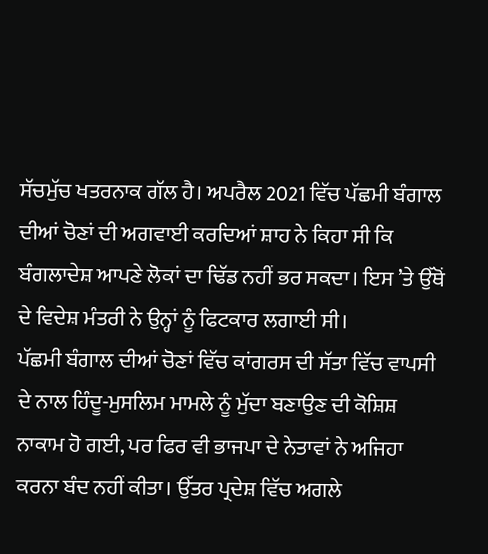ਸੱਚਮੁੱਚ ਖਤਰਨਾਕ ਗੱਲ ਹੈ। ਅਪਰੈਲ 2021 ਵਿੱਚ ਪੱਛਮੀ ਬੰਗਾਲ ਦੀਆਂ ਚੋਣਾਂ ਦੀ ਅਗਵਾਈ ਕਰਦਿਆਂ ਸ਼ਾਹ ਨੇ ਕਿਹਾ ਸੀ ਕਿ ਬੰਗਲਾਦੇਸ਼ ਆਪਣੇ ਲੋਕਾਂ ਦਾ ਢਿੱਡ ਨਹੀਂ ਭਰ ਸਕਦਾ। ਇਸ ’ਤੇ ਉੱਥੋਂ ਦੇ ਵਿਦੇਸ਼ ਮੰਤਰੀ ਨੇ ਉਨ੍ਹਾਂ ਨੂੰ ਫਿਟਕਾਰ ਲਗਾਈ ਸੀ।
ਪੱਛਮੀ ਬੰਗਾਲ ਦੀਆਂ ਚੋਣਾਂ ਵਿੱਚ ਕਾਂਗਰਸ ਦੀ ਸੱਤਾ ਵਿੱਚ ਵਾਪਸੀ ਦੇ ਨਾਲ ਹਿੰਦੂ-ਮੁਸਲਿਮ ਮਾਮਲੇ ਨੂੰ ਮੁੱਦਾ ਬਣਾਉਣ ਦੀ ਕੋਸ਼ਿਸ਼ ਨਾਕਾਮ ਹੋ ਗਈ, ਪਰ ਫਿਰ ਵੀ ਭਾਜਪਾ ਦੇ ਨੇਤਾਵਾਂ ਨੇ ਅਜਿਹਾ ਕਰਨਾ ਬੰਦ ਨਹੀਂ ਕੀਤਾ। ਉੱਤਰ ਪ੍ਰਦੇਸ਼ ਵਿੱਚ ਅਗਲੇ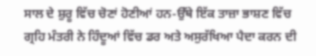ਸਾਲ ਦੇ ਸ਼ੁਰੂ ਵਿੱਚ ਚੋਣਾਂ ਹੋਣੀਆਂ ਹਨ-ਉੱਥੇ ਇੱਕ ਤਾਜ਼ਾ ਭਾਸ਼ਣ ਵਿੱਚ ਗ੍ਰਹਿ ਮੰਤਰੀ ਨੇ ਹਿੰਦੂਆਂ ਵਿੱਚ ਡਰ ਅਤੇ ਅਸੁਰੱਖਿਆ ਪੈਦਾ ਕਰਨ ਦੀ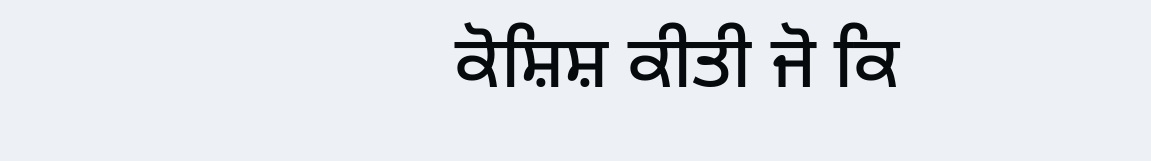ਕੋਸ਼ਿਸ਼ ਕੀਤੀ ਜੋ ਕਿ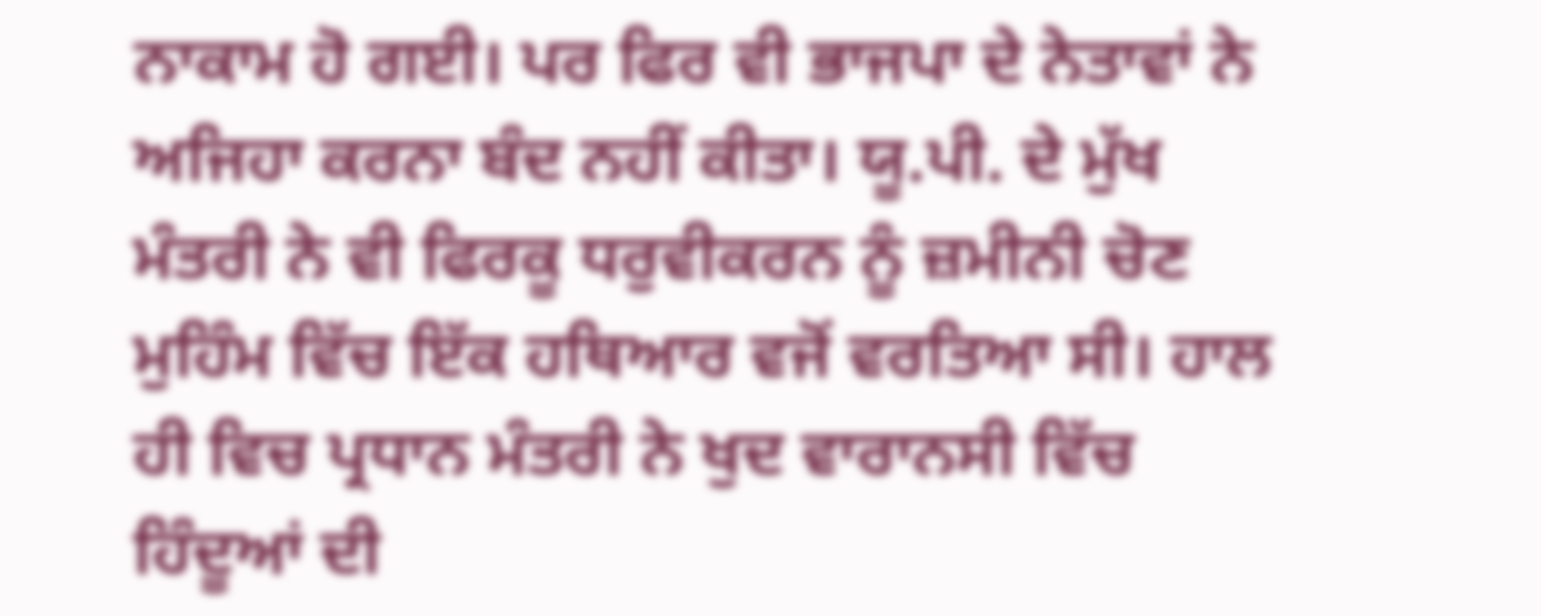ਨਾਕਾਮ ਹੋ ਗਈ। ਪਰ ਫਿਰ ਵੀ ਭਾਜਪਾ ਦੇ ਨੇਤਾਵਾਂ ਨੇ ਅਜਿਹਾ ਕਰਨਾ ਬੰਦ ਨਹੀਂ ਕੀਤਾ। ਯੂ.ਪੀ. ਦੇ ਮੁੱਖ ਮੰਤਰੀ ਨੇ ਵੀ ਫਿਰਕੂ ਧਰੁਵੀਕਰਨ ਨੂੰ ਜ਼ਮੀਨੀ ਚੋਣ ਮੁਹਿੰਮ ਵਿੱਚ ਇੱਕ ਹਥਿਆਰ ਵਜੋਂ ਵਰਤਿਆ ਸੀ। ਹਾਲ ਹੀ ਵਿਚ ਪ੍ਰਧਾਨ ਮੰਤਰੀ ਨੇ ਖੁਦ ਵਾਰਾਨਸੀ ਵਿੱਚ ਹਿੰਦੂਆਂ ਦੀ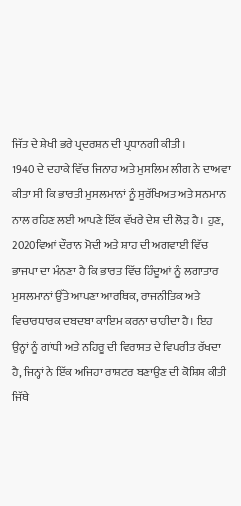ਜਿੱਤ ਦੇ ਸ਼ੇਖੀ ਭਰੇ ਪ੍ਰਦਰਸ਼ਨ ਦੀ ਪ੍ਰਧਾਨਗੀ ਕੀਤੀ।
1940 ਦੇ ਦਹਾਕੇ ਵਿੱਚ ਜਿਨਾਹ ਅਤੇ ਮੁਸਲਿਮ ਲੀਗ ਨੇ ਦਾਅਵਾ ਕੀਤਾ ਸੀ ਕਿ ਭਾਰਤੀ ਮੁਸਲਮਾਨਾਂ ਨੂੰ ਸੁਰੱਖਿਅਤ ਅਤੇ ਸਨਮਾਨ ਨਾਲ ਰਹਿਣ ਲਈ ਆਪਣੇ ਇੱਕ ਵੱਖਰੇ ਦੇਸ਼ ਦੀ ਲੋੜ ਹੈ। ਹੁਣ, 2020ਵਿਆਂ ਦੌਰਾਨ ਮੋਦੀ ਅਤੇ ਸ਼ਾਹ ਦੀ ਅਗਵਾਈ ਵਿੱਚ ਭਾਜਪਾ ਦਾ ਮੰਨਣਾ ਹੈ ਕਿ ਭਾਰਤ ਵਿੱਚ ਹਿੰਦੂਆਂ ਨੂੰ ਲਗਾਤਾਰ ਮੁਸਲਮਾਨਾਂ ਉੱਤੇ ਆਪਣਾ ਆਰਥਿਕ, ਰਾਜਨੀਤਿਕ ਅਤੇ ਵਿਚਾਰਧਾਰਕ ਦਬਦਬਾ ਕਾਇਮ ਕਰਨਾ ਚਾਹੀਦਾ ਹੈ। ਇਹ ਉਨ੍ਹਾਂ ਨੂੰ ਗਾਂਧੀ ਅਤੇ ਨਹਿਰੂ ਦੀ ਵਿਰਾਸਤ ਦੇ ਵਿਪਰੀਤ ਰੱਖਦਾ ਹੈ, ਜਿਨ੍ਹਾਂ ਨੇ ਇੱਕ ਅਜਿਹਾ ਰਾਸ਼ਟਰ ਬਣਾਉਣ ਦੀ ਕੋਸ਼ਿਸ਼ ਕੀਤੀ ਜਿੱਥੇ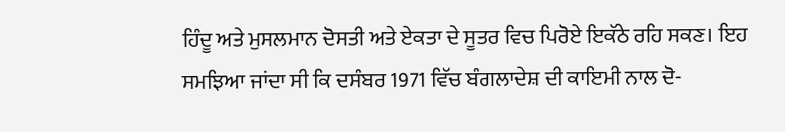ਹਿੰਦੂ ਅਤੇ ਮੁਸਲਮਾਨ ਦੋਸਤੀ ਅਤੇ ਏਕਤਾ ਦੇ ਸੂਤਰ ਵਿਚ ਪਿਰੋਏ ਇਕੱਠੇ ਰਹਿ ਸਕਣ। ਇਹ ਸਮਝਿਆ ਜਾਂਦਾ ਸੀ ਕਿ ਦਸੰਬਰ 1971 ਵਿੱਚ ਬੰਗਲਾਦੇਸ਼ ਦੀ ਕਾਇਮੀ ਨਾਲ ਦੋ-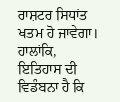ਰਾਸ਼ਟਰ ਸਿਧਾਂਤ ਖਤਮ ਹੋ ਜਾਵੇਗਾ। ਹਾਲਾਂਕਿ, ਇਤਿਹਾਸ ਦੀ ਵਿਡੰਬਨਾ ਹੈ ਕਿ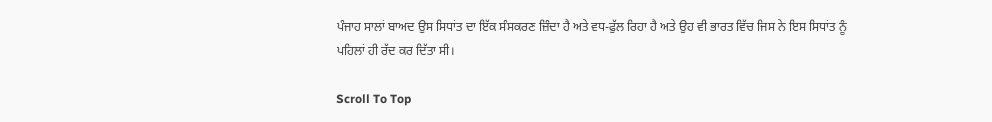ਪੰਜਾਹ ਸਾਲਾਂ ਬਾਅਦ ਉਸ ਸਿਧਾਂਤ ਦਾ ਇੱਕ ਸੰਸਕਰਣ ਜ਼ਿੰਦਾ ਹੈ ਅਤੇ ਵਧ-ਫੁੱਲ ਰਿਹਾ ਹੈ ਅਤੇ ਉਹ ਵੀ ਭਾਰਤ ਵਿੱਚ ਜਿਸ ਨੇ ਇਸ ਸਿਧਾਂਤ ਨੂੰ ਪਹਿਲਾਂ ਹੀ ਰੱਦ ਕਰ ਦਿੱਤਾ ਸੀ।

Scroll To Top